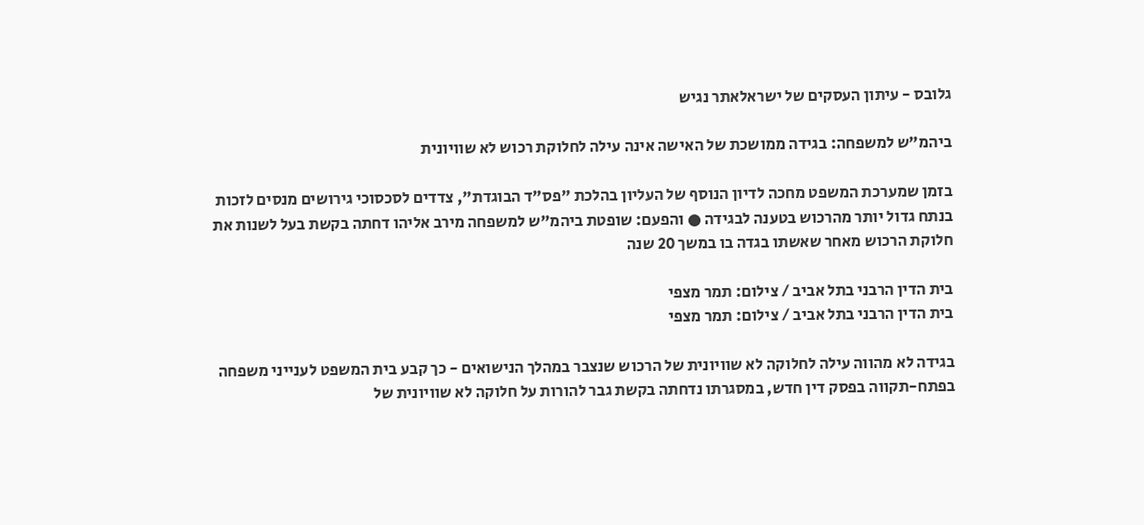גלובס - עיתון העסקים של ישראלאתר נגיש

ביהמ"ש למשפחה: בגידה ממושכת של האישה אינה עילה לחלוקת רכוש לא שוויונית

בזמן שמערכת המשפט מחכה לדיון הנוסף של העליון בהלכת "פס"ד הבוגדת", צדדים לסכסוכי גירושים מנסים לזכות בנתח גדול יותר מהרכוש בטענה לבגידה ● והפעם: שופטת ביהמ"ש למשפחה מירב אליהו דחתה בקשת בעל לשנות את חלוקת הרכוש מאחר שאשתו בגדה בו במשך 20 שנה

בית הדין הרבני בתל אביב / צילום: תמר מצפי
בית הדין הרבני בתל אביב / צילום: תמר מצפי

בגידה לא מהווה עילה לחלוקה לא שוויונית של הרכוש שנצבר במהלך הנישואים - כך קבע בית המשפט לענייני משפחה בפתח-תקווה בפסק דין חדש, במסגרתו נדחתה בקשת גבר להורות על חלוקה לא שוויונית של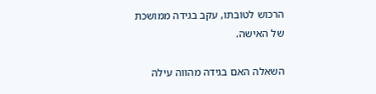הרכוש לטובתו, עקב בגידה ממושכת של האישה.

השאלה האם בגידה מהווה עילה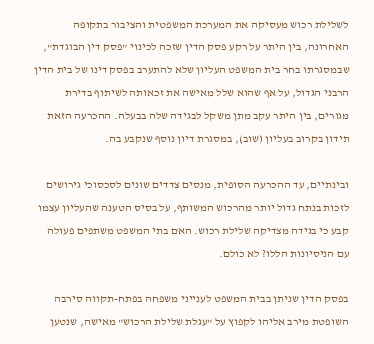לשלילת רכוש מעסיקה את המערכת המשפטית והציבור בתקופה האחרונה, בין היתר על רקע פסק הדין שזכה לכינוי "פסק דין הבוגדת", שבמסגרתו בחר בית המשפט העליון שלא להתערב בפסק דינו של בית הדין הרבני הגדול, על אף שהוא שלל מאישה את זכאותה לשיתוף בדירת מגורים, בין היתר עקב מתן משקל לבגידה שלה בבעלה. ההכרעה הזאת תידון בקרוב בעליון (שוב), במסגרת דיון נוסף שנקבע בה.

ובינתיים, עד ההכרעה הסופית, מנסים צדדים שונים לסכסוכי גירושים לזכות בנתח גדול יותר מהרכוש המשותף, על בסיס הטענה שהעליון עצמו קבע כי בגידה מצדיקה שלילת רכוש. האם בתי המשפט משתפים פעולה עם הניסיונות הללו? לא כולם.

בפסק הדין שניתן בבית המשפט לענייני משפחה בפתח-תקווה סירבה השופטת מירב אליהו לקפוץ על "עגלת שלילת הרכוש" מאישה, שנטען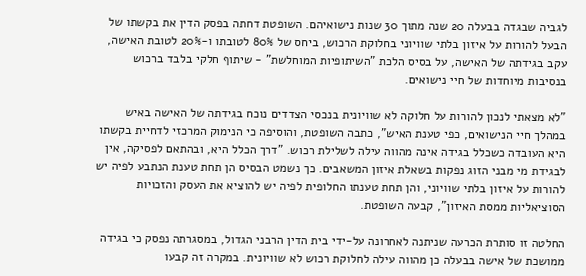לגביה שבגדה בבעלה 20 שנה מתוך 30 שנות נישואיהם. השופטת דחתה בפסק הדין את בקשתו של הבעל להורות על איזון בלתי שוויוני בחלוקת הרכוש, ביחס של 80% לטובתו ו-20% לטובת האישה, עקב בגידתה של האישה, על בסיס הלכת "השיתופיות המוחלשת" - שיתוף חלקי בלבד ברכוש בנסיבות מיוחדות של חיי נישואים.

"לא מצאתי לנכון להורות על חלוקה לא שוויונית בנכסי הצדדים נוכח בגידתה של האישה באיש במהלך חיי הנישואים, כפי טענת האיש", כתבה השופטת, והוסיפה כי הנימוק המרכזי לדחיית בקשתו היא העובדה כשכלל בגידה אינה מהווה עילה לשלילת רכוש. "דרך הכלל היא, ובהתאם לפסיקה, אין לבגידת מי מבני הזוג נפקות בשאלת איזון המשאבים. כך נשמט הבסיס הן תחת טענת הנתבע לפיה יש להורות על איזון בלתי שוויוני, והן תחת טענתו החלופית לפיה יש להוציא את העסק והזכויות הסוציאליות ממסת האיזון", קבעה השופטת.

החלטה זו סותרת הכרעה שניתנה לאחרונה על-ידי בית הדין הרבני הגדול, במסגרתה נפסק כי בגידה ממושכת של אישה בבעלה כן מהווה עילה לחלוקת רכוש לא שוויונית. במקרה זה קבעו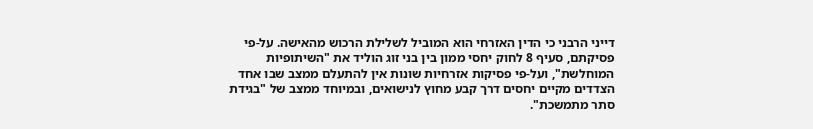דייני הרבני כי הדין האזרחי הוא המוביל לשלילת הרכוש מהאישה. על-פי פסיקתם, סעיף 8 לחוק יחסי ממון בין בני זוג הוליד את "השיתופיות המוחלשת", ועל-פי פסיקות אזרחיות שונות אין להתעלם ממצב שבו אחד הצדדים מקיים יחסים דרך קבע מחוץ לנישואים, ובמיוחד ממצב של "בגידת סתר מתמשכת".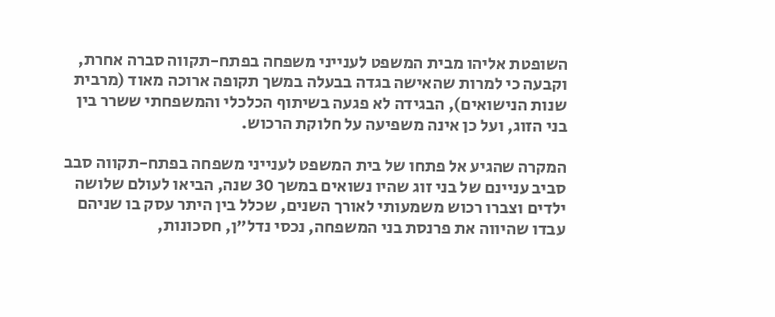השופטת אליהו מבית המשפט לענייני משפחה בפתח-תקווה סברה אחרת, וקבעה כי למרות שהאישה בגדה בבעלה במשך תקופה ארוכה מאוד (מרבית שנות הנישואים), הבגידה לא פגעה בשיתוף הכלכלי והמשפחתי ששרר בין בני הזוג, ועל כן אינה משפיעה על חלוקת הרכוש.

המקרה שהגיע אל פתחו של בית המשפט לענייני משפחה בפתח-תקווה סבב סביב עניינם של בני זוג שהיו נשואים במשך 30 שנה, הביאו לעולם שלושה ילדים וצברו רכוש משמעותי לאורך השנים, שכלל בין היתר עסק בו שניהם עבדו שהיווה את פרנסת בני המשפחה, נכסי נדל"ן, חסכונות,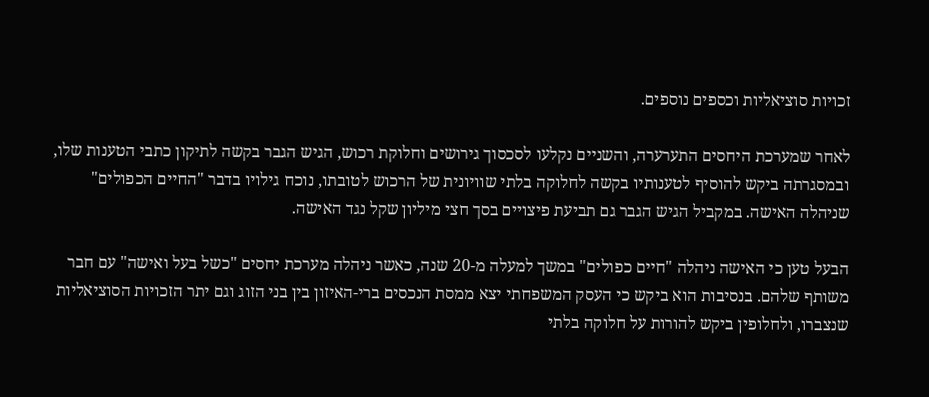זכויות סוציאליות וכספים נוספים.

לאחר שמערכת היחסים התערערה, והשניים נקלעו לסכסוך גירושים וחלוקת רכוש, הגיש הגבר בקשה לתיקון כתבי הטענות שלו, ובמסגרתה ביקש להוסיף לטענותיו בקשה לחלוקה בלתי שוויונית של הרכוש לטובתו, נוכח גילויו בדבר "החיים הכפולים" שניהלה האישה. במקביל הגיש הגבר גם תביעת פיצויים בסך חצי מיליון שקל נגד האישה.

הבעל טען כי האישה ניהלה "חיים כפולים" במשך למעלה מ-20 שנה, כאשר ניהלה מערכת יחסים "כשל בעל ואישה" עם חבר משותף שלהם. בנסיבות הוא ביקש כי העסק המשפחתי יצא ממסת הנכסים ברי-האיזון בין בני הזוג וגם יתר הזכויות הסוציאליות שנצברו, ולחלופין ביקש להורות על חלוקה בלתי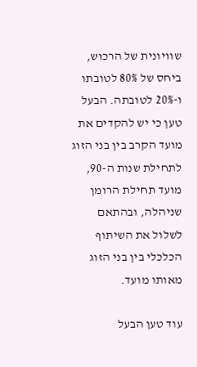שוויונית של הרכוש, ביחס של 80% לטובתו ו-20% לטובתה. הבעל טען כי יש להקדים את מועד הקרב בין בני הזוג לתחילת שנות ה-90, מועד תחילת הרומן שניהלה, ובהתאם לשלול את השיתוף הכלכלי בין בני הזוג מאותו מועד.

עוד טען הבעל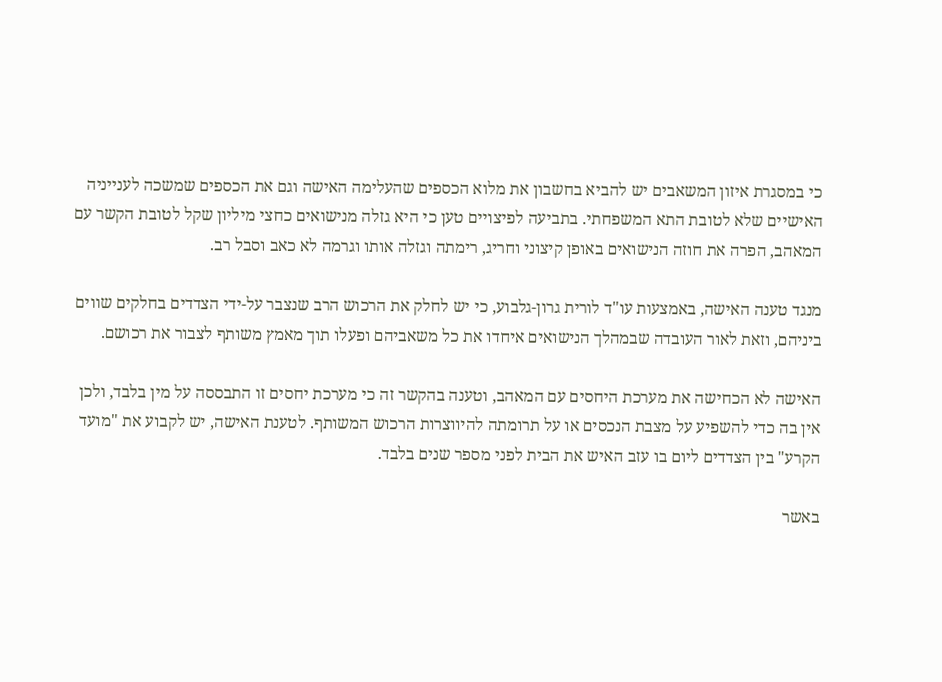כי במסגרת איזון המשאבים יש להביא בחשבון את מלוא הכספים שהעלימה האישה וגם את הכספים שמשכה לענייניה האישיים שלא לטובת התא המשפחתי. בתביעה לפיצויים טען כי היא גזלה מנישואים כחצי מיליון שקל לטובת הקשר עם המאהב, הפרה את חוזה הנישואים באופן קיצוני וחריג, רימתה וגזלה אותו וגרמה לא כאב וסבל רב.

מנגד טענה האישה, באמצעות עו"ד לורית גרון-גלבוע, כי יש לחלק את הרכוש הרב שנצבר על-ידי הצדדים בחלקים שווים ביניהם, וזאת לאור העובדה שבמהלך הנישואים איחדו את כל משאביהם ופעלו תוך מאמץ משותף לצבור את רכושם.

האישה לא הכחישה את מערכת היחסים עם המאהב, וטענה בהקשר זה כי מערכת יחסים זו התבססה על מין בלבד, ולכן אין בה כדי להשפיע על מצבת הנכסים או על תרומתה להיווצרות הרכוש המשותף. לטענת האישה, יש לקבוע את "מועד הקרע" בין הצדדים ליום בו עזב האיש את הבית לפני מספר שנים בלבד.

באשר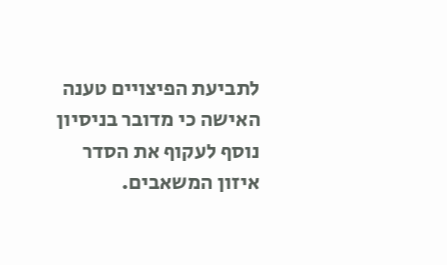לתביעת הפיצויים טענה האישה כי מדובר בניסיון נוסף לעקוף את הסדר איזון המשאבים.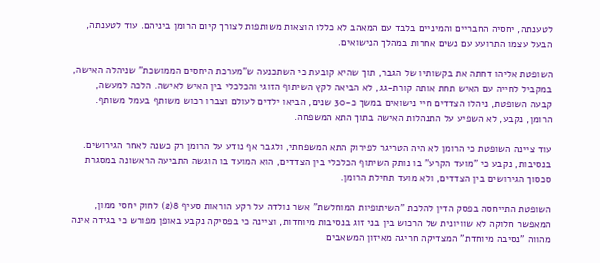לטענתה, יחסיה החבריים והמיניים בלבד עם המאהב לא כללו הוצאות משותפות לצורך קיום הרומן ביניהם. עוד לטענתה, הבעל עצמו התרועע עם נשים אחרות במהלך הנישואים.

השופטת אליהו דחתה את בקשותיו של הגבר, תוך שהיא קובעת כי השתכנעה ש"מערכת היחסים הממושכת" שניהלה האישה, במקביל לחייה עם האיש תחת אותה קורת-גג, לא הביאה לקץ השיתוף הזוגי והכלכלי בין האיש לאישה. הלכה למעשה, קבעה השופטת, ניהלו הצדדים חיי נישואים במשך כ-30 שנים, הביאו ילדים לעולם וצברו רכוש משותף בעמל משותף. הרומן, נקבע, לא השפיע על התנהלות האישה בתוך התא המשפחה.

עוד ציינה השופטת כי הרומן לא היה הטריגר לפירוק התא המשפחתי, ולגבר אף נודע על הרומן רק כשנה לאחר הגירושים. בנסיבות, נקבע כי "מועד הקרע" בו נותק השיתוף הכלכלי בין הצדדים, הוא המועד בו הוגשה התביעה הראשונה במסגרת סכסוך הגירושים בין הצדדים, ולא מועד תחילת הרומן.

השופטת התייחסה בפסק הדין להלכת "השיתופיות המוחלשת" אשר נולדה על רקע הוראות סעיף 8(2) לחוק יחסי ממון, המאפשר חלוקה לא שוויונית של הרכוש בין בני זוג בנסיבות מיוחדות, וציינה כי בפסיקה נקבע באופן מפורש כי בגידה אינה מהווה "נסיבה מיוחדת" המצדיקה חריגה מאיזון המשאבים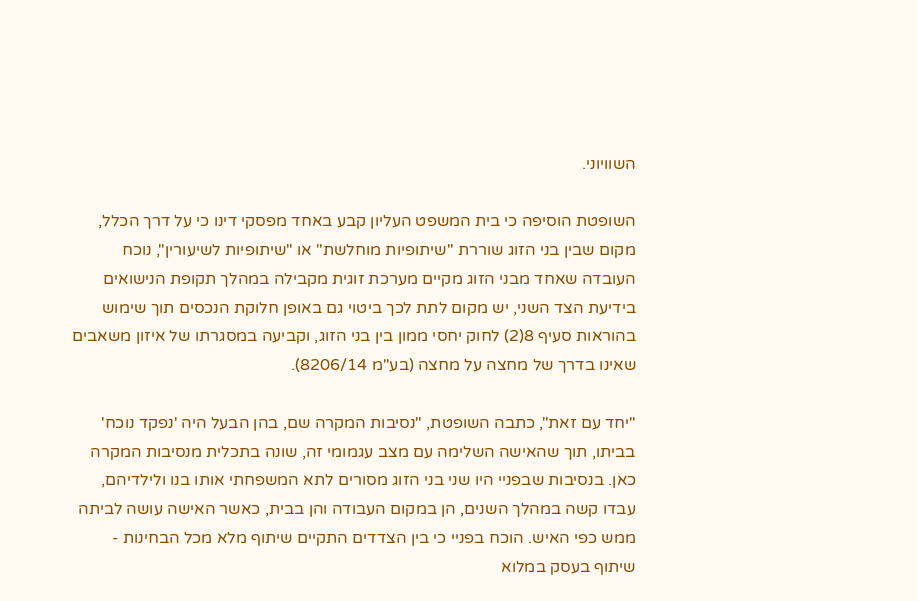השוויוני.

השופטת הוסיפה כי בית המשפט העליון קבע באחד מפסקי דינו כי על דרך הכלל, מקום שבין בני הזוג שוררת "שיתופיות מוחלשת" או "שיתופיות לשיעורין", נוכח העובדה שאחד מבני הזוג מקיים מערכת זוגית מקבילה במהלך תקופת הנישואים בידיעת הצד השני, יש מקום לתת לכך ביטוי גם באופן חלוקת הנכסים תוך שימוש בהוראות סעיף 8(2) לחוק יחסי ממון בין בני הזוג, וקביעה במסגרתו של איזון משאבים שאינו בדרך של מחצה על מחצה (בע"מ 8206/14).

"יחד עם זאת", כתבה השופטת, "נסיבות המקרה שם, בהן הבעל היה 'נפקד נוכח' בביתו, תוך שהאישה השלימה עם מצב עגמומי זה, שונה בתכלית מנסיבות המקרה כאן. בנסיבות שבפניי היו שני בני הזוג מסורים לתא המשפחתי אותו בנו ולילדיהם, עבדו קשה במהלך השנים, הן במקום העבודה והן בבית, כאשר האישה עושה לביתה ממש כפי האיש. הוכח בפניי כי בין הצדדים התקיים שיתוף מלא מכל הבחינות - שיתוף בעסק במלוא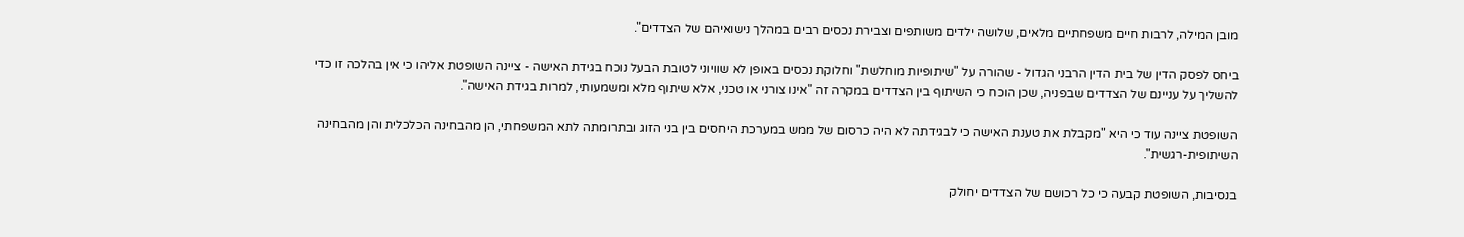מובן המילה, לרבות חיים משפחתיים מלאים, שלושה ילדים משותפים וצבירת נכסים רבים במהלך נישואיהם של הצדדים".

ביחס לפסק הדין של בית הדין הרבני הגדול - שהורה על "שיתופיות מוחלשת" וחלוקת נכסים באופן לא שוויוני לטובת הבעל נוכח בגידת האישה - ציינה השופטת אליהו כי אין בהלכה זו כדי להשליך על עניינם של הצדדים שבפניה, שכן הוכח כי השיתוף בין הצדדים במקרה זה "אינו צורני או טכני, אלא שיתוף מלא ומשמעותי, למרות בגידת האישה".

השופטת ציינה עוד כי היא "מקבלת את טענת האישה כי לבגידתה לא היה כרסום של ממש במערכת היחסים בין בני הזוג ובתרומתה לתא המשפחתי, הן מהבחינה הכלכלית והן מהבחינה השיתופית-רגשית".

בנסיבות, השופטת קבעה כי כל רכושם של הצדדים יחולק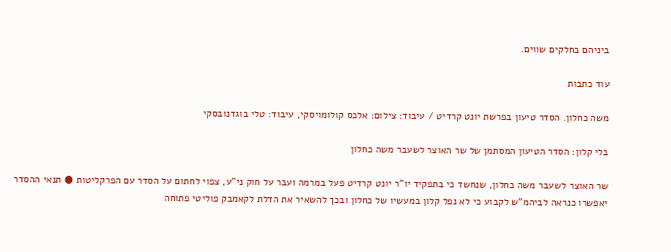ביניהם בחלקים שווים.

עוד כתבות

משה כחלון. הסדר טיעון בפרשת יונט קרדיט / עיבוד: צילום: אלכס קולומויסקי, עיבוד: טלי בוגדנובסקי

בלי קלון: הסדר הטיעון המסתמן של שר האוצר לשעבר משה כחלון

שר האוצר לשעבר משה כחלון, שנחשד כי בתפקיד יו"ר יונט קרדיט פעל במרמה ועבר על חוק ני"ע, צפוי לחתום על הסדר עם הפרקליטות ● תנאי ההסדר יאפשרו כנראה לביהמ"ש לקבוע כי לא נפל קלון במעשיו של כחלון ובכך להשאיר את הדלת לקאמבק פוליטי פתוחה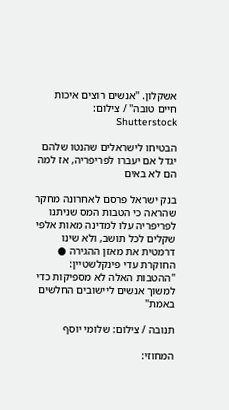אשקלון. ''אנשים רוצים איכות חיים טובה'' / צילום: Shutterstock

הבטיחו לישראלים שהנטו שלהם יגדל אם יעברו לפריפריה, אז למה הם לא באים

בנק ישראל פרסם לאחרונה מחקר שהראה כי הטבות המס שניתנו לפריפריה עלו למדינה מאות אלפי שקלים לכל תושב, ולא שינו דרמטית את מאזן ההגירה ● החוקרת עדי פינקלשטיין: "ההטבות האלה לא מספיקות כדי למשוך אנשים ליישובים החלשים באמת"

תנובה / צילום: שלומי יוסף

המחוזי: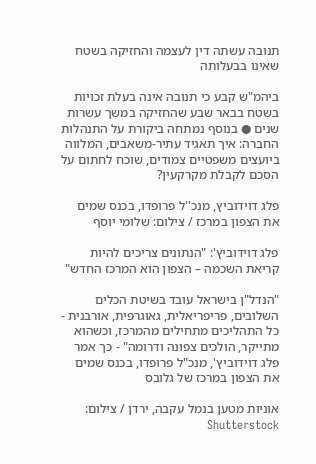תנובה עשתה דין לעצמה והחזיקה בשטח שאינו בבעלותה

ביהמ"ש קבע כי תנובה אינה בעלת זכויות בשטח בבאר שבע שהחזיקה במשך עשרות שנים ● בנוסף נמתחה ביקורת על התנהלות החברה: איך תאגיד עתיר-משאבים, המלווה ביועצים משפטיים צמודים, שוכח לחתום על הסכם לקבלת מקרקעין?

פלג דוידוביץ, מנכ''ל פרופדו, בכנס שמים את הצפון במרכז / צילום: שלומי יוסף

פלג דוידוביץ': "הנתונים צריכים להיות קריאת השכמה – הצפון הוא המרכז החדש"

"הנדל"ן בישראל עובד בשיטת הכלים השלובים, פריפריאלית, גאוגרפית, אורבנית - כל התהליכים מתחילים מהמרכז, וכשהוא מתייקר, הולכים צפונה ודרומה" - כך אמר פלג דוידוביץ', מנכ"ל פרופדו, בכנס שמים את הצפון במרכז של גלובס

אוניות מטען בנמל עקבה, ירדן / צילום: Shutterstock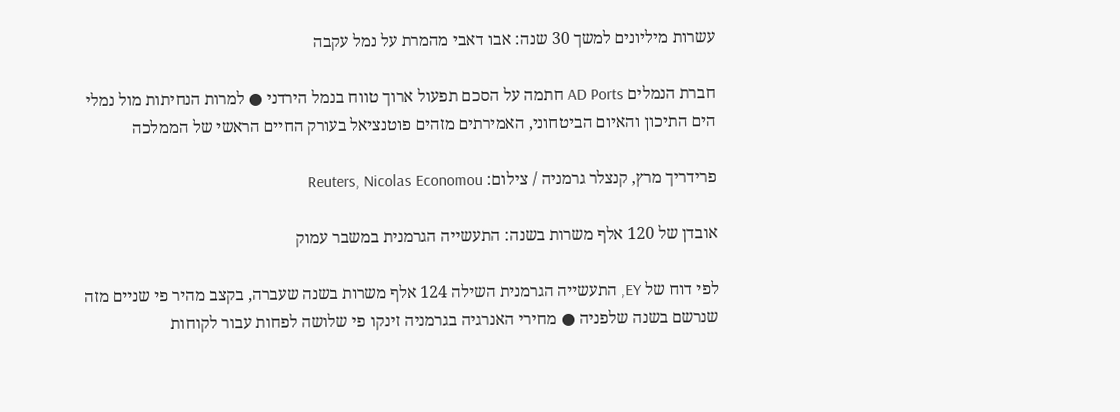עשרות מיליונים למשך 30 שנה: אבו דאבי מהמרת על נמל עקבה

חברת הנמלים AD Ports חתמה על הסכם תפעול ארוך טווח בנמל הירדני ● למרות הנחיתות מול נמלי הים התיכון והאיום הביטחוני, האמירתים מזהים פוטנציאל בעורק החיים הראשי של הממלכה

פרידריך מרץ, קנצלר גרמניה / צילום: Reuters, Nicolas Economou

אובדן של 120 אלף משרות בשנה: התעשייה הגרמנית במשבר עמוק

לפי דוח של EY, התעשייה הגרמנית השילה 124 אלף משרות בשנה שעברה, בקצב מהיר פי שניים מזה שנרשם בשנה שלפניה ● מחירי האנרגיה בגרמניה זינקו פי שלושה לפחות עבור לקוחות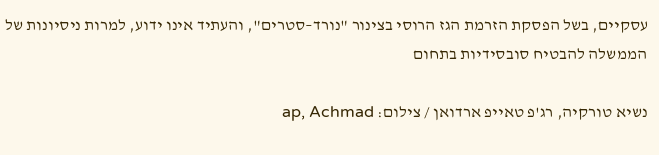עסקיים, בשל הפסקת הזרמת הגז הרוסי בצינור "נורד–סטרים", והעתיד אינו ידוע, למרות ניסיונות של הממשלה להבטיח סובסידיות בתחום

נשיא טורקיה, רג'פ טאייפ ארדואן / צילום: ap, Achmad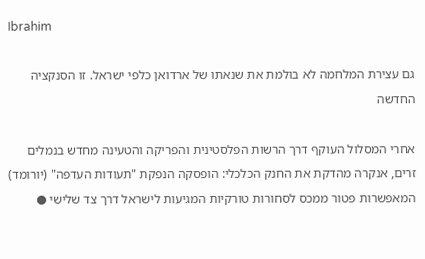Ibrahim

גם עצירת המלחמה לא בולמת את שנאתו של ארדואן כלפי ישראל. זו הסנקציה החדשה

אחרי המסלול העוקף דרך הרשות הפלסטינית והפריקה והטעינה מחדש בנמלים זרים, אנקרה מהדקת את החנק הכלכלי: הופסקה הנפקת "תעודות העדפה" (יורומד) המאפשרות פטור ממכס לסחורות טורקיות המגיעות לישראל דרך צד שלישי ●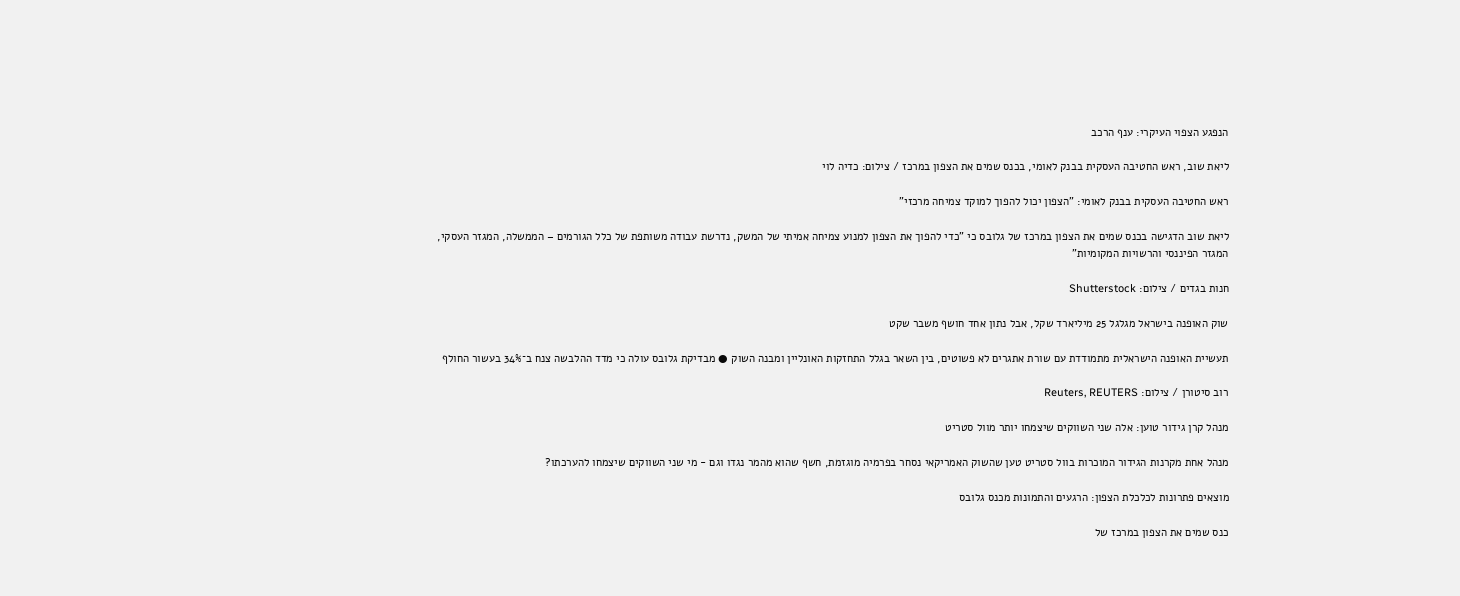הנפגע הצפוי העיקרי: ענף הרכב

ליאת שוב, ראש החטיבה העסקית בבנק לאומי, בכנס שמים את הצפון במרכז / צילום: כדיה לוי

ראש החטיבה העסקית בבנק לאומי: "הצפון יכול להפוך למוקד צמיחה מרכזי"

ליאת שוב הדגישה בכנס שמים את הצפון במרכז של גלובס כי "כדי להפוך את הצפון למנוע צמיחה אמיתי של המשק, נדרשת עבודה משותפת של כלל הגורמים – הממשלה, המגזר העסקי, המגזר הפיננסי והרשויות המקומיות"

חנות בגדים / צילום: Shutterstock

שוק האופנה בישראל מגלגל 25 מיליארד שקל, אבל נתון אחד חושף משבר שקט

תעשיית האופנה הישראלית מתמודדת עם שורת אתגרים לא פשוטים, בין השאר בגלל התחזקות האונליין ומבנה השוק ● מבדיקת גלובס עולה כי מדד ההלבשה צנח ב־34% בעשור החולף

רוב סיטורן / צילום: Reuters, REUTERS

מנהל קרן גידור טוען: אלה שני השווקים שיצמחו יותר מוול סטריט

מנהל אחת מקרנות הגידור המוכרות בוול סטריט טען שהשוק האמריקאי נסחר בפרמיה מוגזמת, חשף שהוא מהמר נגדו וגם - מי שני השווקים שיצמחו להערכתו?

מוצאים פתרונות לכלכלת הצפון: הרגעים והתמונות מכנס גלובס

כנס שמים את הצפון במרכז של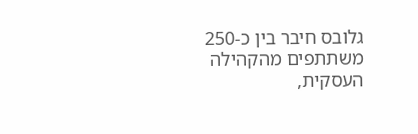גלובס חיבר בין כ-250 משתתפים מהקהילה העסקית,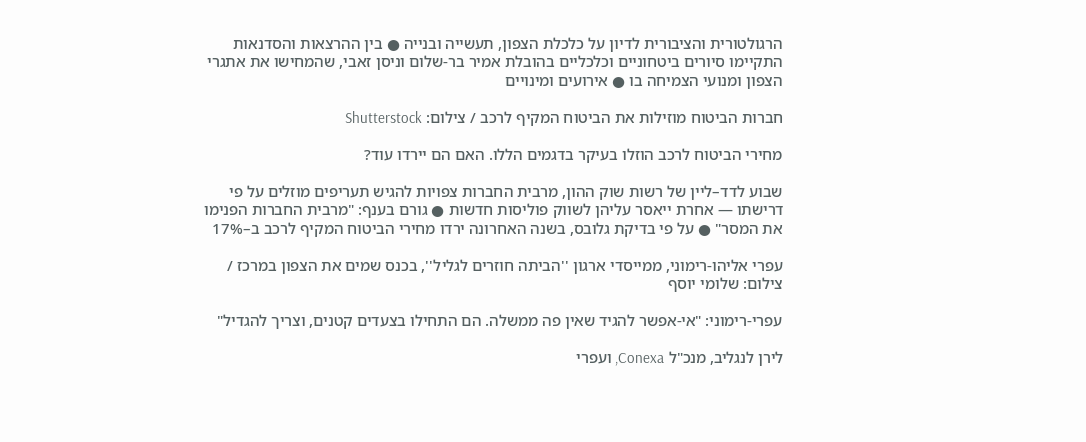הרגולטורית והציבורית לדיון על כלכלת הצפון, תעשייה ובנייה ● בין ההרצאות והסדנאות התקיימו סיורים ביטחוניים וכלכליים בהובלת אמיר בר-שלום וניסן זאבי, שהמחישו את אתגרי הצפון ומנועי הצמיחה בו ● אירועים ומינויים

חברות הביטוח מוזילות את הביטוח המקיף לרכב / צילום: Shutterstock

מחירי הביטוח לרכב הוזלו בעיקר בדגמים הללו. האם הם יירדו עוד?

שבוע לדד–ליין של רשות שוק ההון, מרבית החברות צפויות להגיש תעריפים מוזלים על פי דרישתו — אחרת ייאסר עליהן לשווק פוליסות חדשות ● גורם בענף: "מרבית החברות הפנימו את המסר" ● על פי בדיקת גלובס, בשנה האחרונה ירדו מחירי הביטוח המקיף לרכב ב–17%

עפרי אליהו-רימוני, ממייסדי ארגון ''הביתה חוזרים לגליל'', בכנס שמים את הצפון במרכז / צילום: שלומי יוסף

עפרי-רימוני: "אי-אפשר להגיד שאין פה ממשלה. הם התחילו בצעדים קטנים, וצריך להגדיל"

לירן לנגליב, מנכ"ל Conexa, ועפרי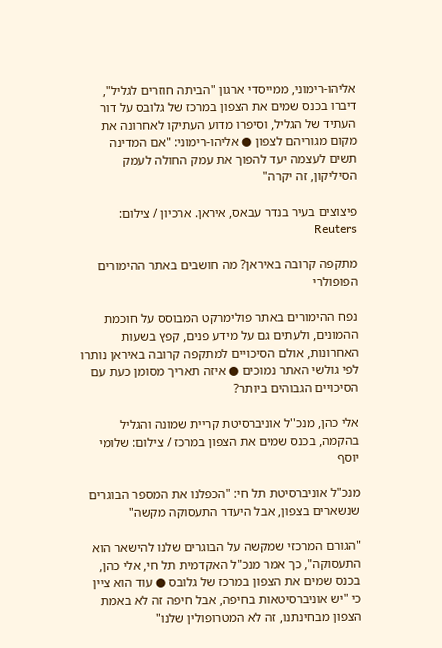אליהו-רימוני, ממייסדי ארגון "הביתה חוזרים לגליל", דיברו בכנס שמים את הצפון במרכז של גלובס על דור העתיד של הגליל, וסיפרו מדוע העתיקו לאחרונה את מקום מגוריהם לצפון ● אליהו-רימוני: "אם המדינה תשים לעצמה יעד להפוך את עמק החולה לעמק הסיליקון, זה יקרה"

פיצוצים בעיר בנדר עבאס, איראן. ארכיון / צילום: Reuters

מתקפה קרובה באיראן? מה חושבים באתר ההימורים הפופולרי

נפח ההימורים באתר פולימרקט המבוסס על חוכמת ההמונים, ולעתים גם על מידע פנים, קפץ בשעות האחרונות, אולם הסיכויים למתקפה קרובה באיראן נותרו לפי גולשי האתר נמוכים ● איזה תאריך מסומן כעת עם הסיכויים הגבוהים ביותר?

אלי כהן, מנכ''ל אוניברסיטת קריית שמונה והגליל בהקמה, בכנס שמים את הצפון במרכז / צילום: שלומי יוסף

מנכ"ל אוניברסיטת תל חי: "הכפלנו את המספר הבוגרים שנשארים בצפון, אבל היעדר התעסוקה מקשה"

"הגורם המרכזי שמקשה על הבוגרים שלנו להישאר הוא התעסוקה", כך אמר מנכ"ל האקדמית תל חי, אלי כהן, בכנס שמים את הצפון במרכז של גלובס ● עוד הוא ציין כי "יש אוניברסיטאות בחיפה, אבל חיפה זה לא באמת הצפון מבחינתנו, זה לא המטרופולין שלנו"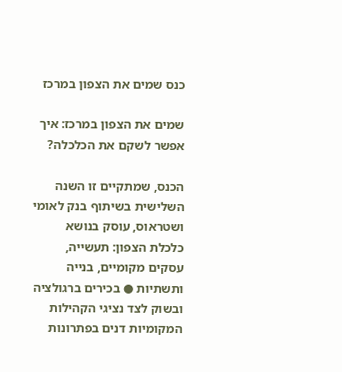כנס שמים את הצפון במרכז

שמים את הצפון במרכז: איך אפשר לשקם את הכלכלה?

הכנס, שמתקיים זו השנה השלישית בשיתוף בנק לאומי ושטראוס, עוסק בנושא כלכלת הצפון: תעשייה, עסקים מקומיים, בנייה ותשתיות ● בכירים ברגולציה ובשוק לצד נציגי הקהילות המקומיות דנים בפתרונות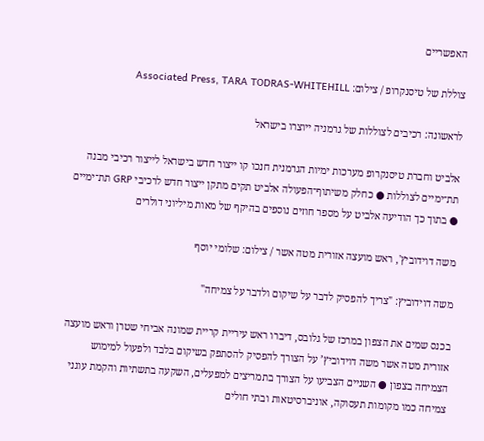האפשריים

צוללת של טיסנקרופ / צילום: Associated Press, TARA TODRAS-WHITEHILL

לראשונה: רכיבים לצוללות של גרמניה ייוצרו בישראל

אלביט וחברת טיסנקרופ מערכות ימיות הגרמנית חנכו קו ייצור חדש בישראל לייצור רכיבי מבנה תת־ימיים לצוללות ● כחלק משיתוף־הפעולה אלביט תקים מתקן ייצור חדש לרכיבי GRP תת־ימיים ● בתוך כך הודיעה אלביט על מספר חוזים נוספים בהיקף של מאות מיליוני דולרים

משה דוידוביץ', ראש מועצה אזורית מטה אשר / צילום: שלומי יוסף

משה דוידוביץ: "צריך להפסיק לדבר על שיקום ולדבר על צמיחה"

בכנס שמים את הצפון במרכז של גלובס, דיברו ראש עיריית קריית שמונה אביחי שטרן וראש מועצה אזורית מטה אשר משה דוידוביץ’ על הצורך להפסיק להסתפק בשיקום בלבד ולפעול למימוש הצמיחה בצפון ● השניים הצביעו על הצורך בתמריצים למפעלים, השקעה בתשתיות והקמת עוגני צמיחה כמו מקומות תעסוקה, אוניברסיטאות ובתי חולים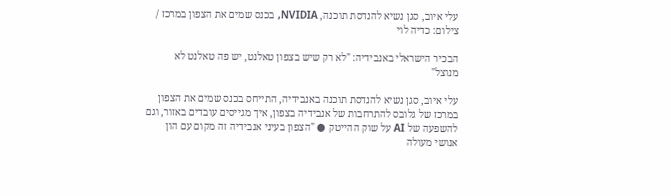עלי איוב, סגן נשיא להנדסת תוכנה, NVIDIA, בכנס שמים את הצפון במרכז / צילום: כדיה לוי

הבכיר הישראלי באנבידיה: "לא רק שיש בצפון טאלנט, יש פה טאלנט לא מנוצל"

עלי איוב, סגן נשיא להנדסת תוכנה באנבידיה, התייחס בכנס שמים את הצפון במרכז של גלובס להתרחבות של אנבידיה בצפון, איך מגייסים עובדים באזור, וגם להשפעה של AI על שוק ההייטק ● "הצפון בעיני אנבידיה זה מקום עם הון אנושי מעולה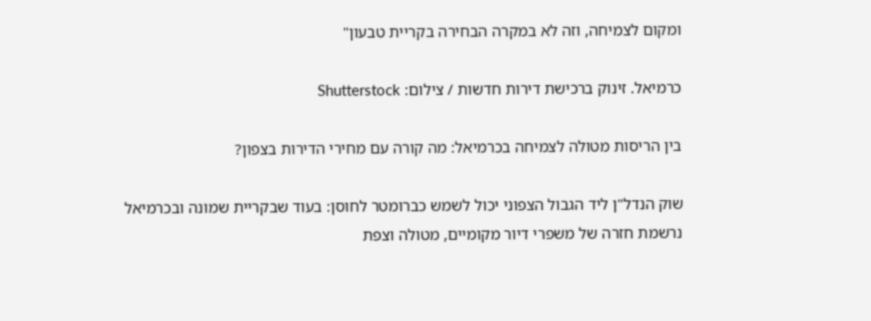ומקום לצמיחה, וזה לא במקרה הבחירה בקריית טבעון"

כרמיאל. זינוק ברכישת דירות חדשות / צילום: Shutterstock

בין הריסות מטולה לצמיחה בכרמיאל: מה קורה עם מחירי הדירות בצפון?

שוק הנדל"ן ליד הגבול הצפוני יכול לשמש כברומטר לחוסן: בעוד שבקריית שמונה ובכרמיאל נרשמת חזרה של משפרי דיור מקומיים, מטולה וצפת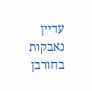עדיין נאבקות בחורבן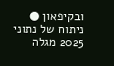ובקיפאון ● ניתוח של נתוני 2025 מגלה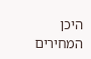היכן המחירים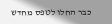כבר החלו לטפס מחדש